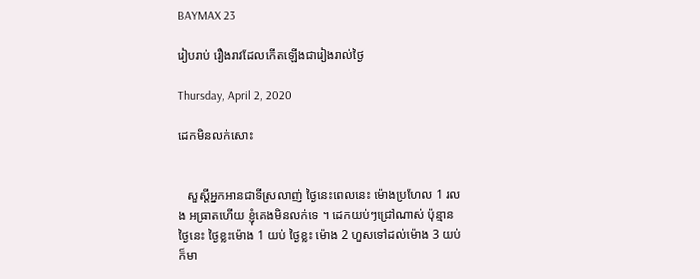BAYMAX 23

រៀបរាប់ រឿងរាវដែលកើតឡើងជារៀងរាល់ថ្ងៃ

Thursday, April 2, 2020

ដេកមិនលក់សោះ


   សួស្តីអ្នកអានជាទីស្រលាញ់ ថ្ងៃនេះពេលនេះ ម៉ោងប្រហែល 1 រលង អធ្រាតហើយ ខ្ញុំគេងមិនលក់ទេ ។ ដេកយប់ៗជ្រៅណាស់ ប៉ុន្មានថ្ងៃនេះ ថ្ងៃខ្លះម៉ោង 1 យប់ ថ្ងៃខ្លះ ម៉ោង 2 ហួសទៅដល់ម៉ោង 3 យប់ក៏មា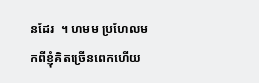នដែរ  ។ ហមម ប្រហែលមកពីខ្ញុំគិតច្រើនពេកហើយ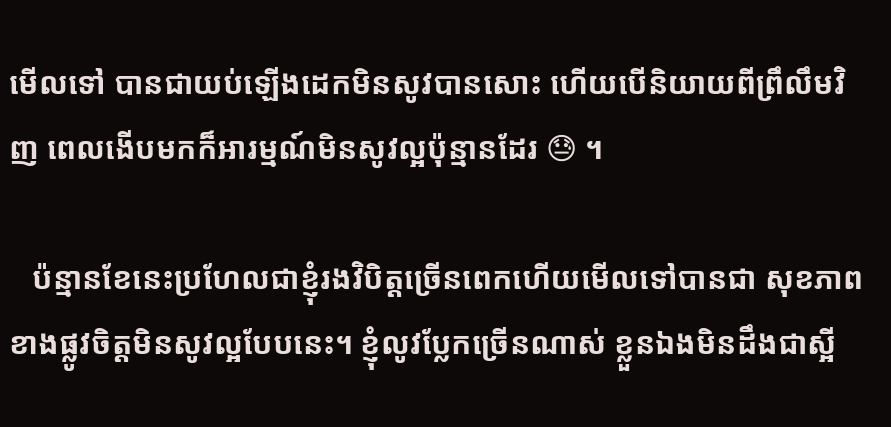មើលទៅ បានជាយប់ឡើងដេកមិនសូវបានសោះ ហើយបើនិយាយពីព្រឹលឹមវិញ ពេលងើបមកក៏អារម្មណ៍មិនសូវល្អប៉ុន្មានដែរ 😓 ។

   ប៉ន្មានខែនេះប្រហែលជាខ្ញុំរងវិបិត្តច្រើនពេកហើយមើលទៅបានជា សុខភាពខាងផ្លូវចិត្តមិនសូវល្អបែបនេះ។ ខ្ញុំលូវប្លែកច្រើនណាស់ ខ្លួនឯងមិនដឹងជាស្អី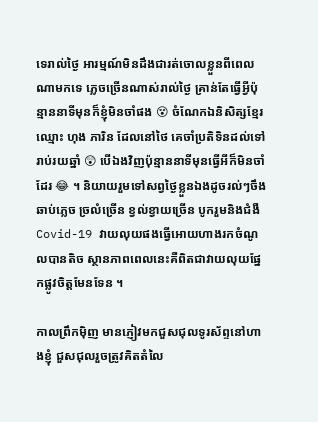ទេរាល់ថ្ងៃ អារម្មណ៍មិនដឹងជារត់ចោលខ្លួនពីពេលណាមកទេ ភ្លេចច្រើនណាស់រាល់ថ្ងៃ គ្រាន់តែធ្វើអ្វីប៉ុន្មាននាទីមុនក៏ខ្ញុំមិនចាំផង 😵 ចំណែកឯនិសិត្សខ្មែរឈ្មោះ ហុង ភារិន ដែលនៅថៃ គេចាំប្រតិទិនដល់ទៅរាប់រយឆ្នាំ 😲 បើឯងវិញប៉ុន្មាននាទីមុនធ្វើអីក៏មិនចាំដែរ 😂 ។ និយាយរួមទៅសព្វថ្ងៃខ្លួនឯងដូចរល់ៗចឹង ឆាប់ភ្លេច ច្រលំច្រើន ខ្វល់ខ្វាយច្រើន បូករួមនិងជំងឺ Covid-19 វាយលុយផងធ្វើអោយហាងរកចំណូលបានតិច ស្ថានភាពពេលនេះគឺពិតជាវាយលុយផ្នែកផ្លូវចិត្តមែនទែន ។

កាលព្រឹកម៉ិញ មានភ្ញៀវមកជួសជុលទូរស័ព្ទនៅហាងខ្ញុំ ជួសជុលរួចត្រូវគិតតំលៃ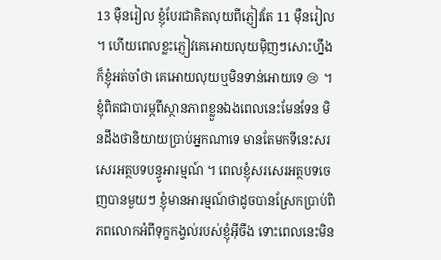13 ម៉ឺនរៀល ខ្ញុំបែរជាគិតលុយពីភ្ញៀវតែ 11 ម៉ឺនរៀល ។ ហើយពេលខ្លះភ្ញៀវគេអោយលុយម៉ិញៗសោះហ្នឹងក៏ខ្ញុំអត់ចាំថា គេអោយលុយឬមិនទាន់អោយទេ 😢 ។ ខ្ញុំពិតជាបារម្ភពីស្ថានភាពខ្លួនឯងពេលនេះមែនទែន មិនដឹងថានិយាយប្រាប់អ្នកណាទេ មានតែមកទីនេះសរសេរអត្ថបទបន្ធូអារម្មណ៍ ។ ពេលខ្ញុំសរសេរអត្ថបទចេញបានមួយៗ ខ្ញុំមានអារម្មណ៍ថាដូចបានស្រែកប្រាប់ពិភពលោកអំពីទុក្ខកង្វល់របស់ខ្ញុំអ៊ីចឹង ទោះពេលនេះមិន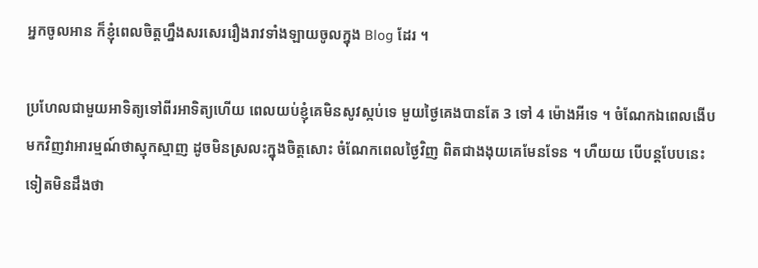អ្នកចូលអាន ក៏ខ្ញុំពេលចិត្តហ្នឹងសរសេររឿងរាវទាំងឡាយចូលក្នុង Blog ដែរ ។

ប្រហែលជាមួយអាទិត្យទៅពីរអាទិត្យហើយ ពេលយប់ខ្ញុំគេមិនសូវស្កប់ទេ មួយថ្ងៃគេងបានតែ 3 ទៅ 4 ម៉ោងអីទេ ។ ចំណែកឯពេលងើបមកវិញវាអារម្មណ៍ថាស្មុកស្មាញ ដូចមិនស្រលះក្នុងចិត្តសោះ ចំណែកពេលថ្ងៃវិញ ពិតជាងងុយគេមែនទែន ។ ហឺយយ បើបន្តបែបនេះទៀតមិនដឹងថា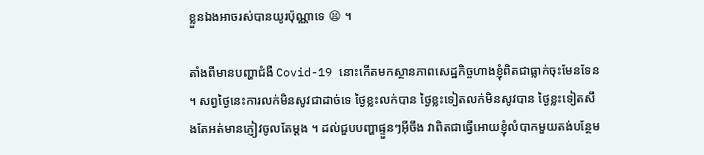ខ្លួនឯងអាចរស់បានយូរប៉ុណ្ណាទេ 😫 ។

តាំងពីមានបញ្ហាជំងឺ Covid-19 នោះកើតមកស្ថានភាពសេដ្ឋកិច្ចហាងខ្ញុំពិតជាធ្លាក់ចុះមែនទែន ។ សព្វថ្ងៃនេះការលក់មិនសូវជាដាច់ទេ ថ្ងៃខ្លះលក់បាន ថ្ងៃខ្លះទៀតលក់មិនសូវបាន ថ្ងៃខ្លះទៀតសឹងតែអត់មានភ្ញៀវចូលតែម្តង ។ ដល់ជួបបញ្ហាផ្ទួនៗអ៊ីចឹង វាពិតជាធ្វើអោយខ្ញុំលំបាកមួយតង់បន្ថែម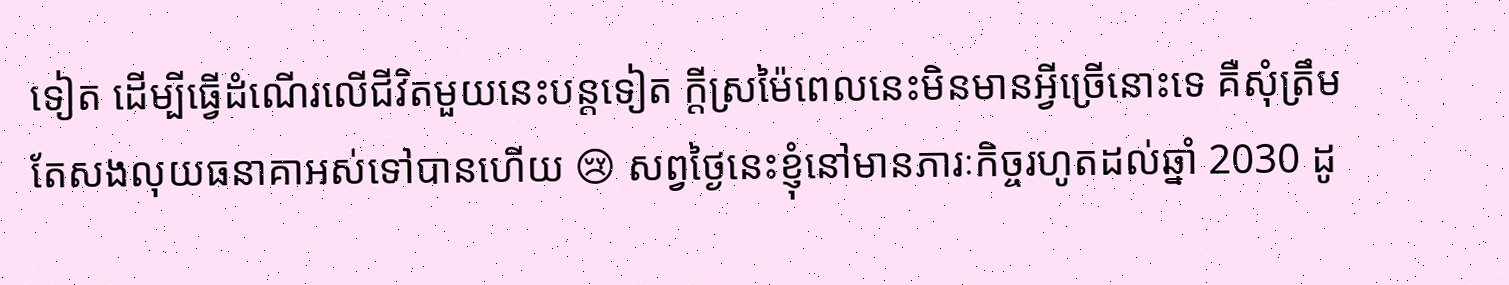ទៀត ដើម្បីធ្វើដំណើរលើជីវិតមួយនេះបន្តទៀត ក្តីស្រម៉ៃពេលនេះមិនមានអ្វីច្រើនោះទេ គឺសុំត្រឹមតែសងលុយធនាគាអស់ទៅបានហើយ 😢 សព្វថ្ងៃនេះខ្ញុំនៅមានភារៈកិច្ចរហូតដល់ឆ្នាំ 2030 ដូ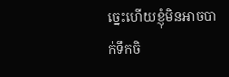ច្នេះហើយខ្ញុំមិនអាចបាក់ទឹកចិ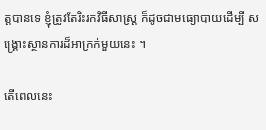ត្តបានទេ ខ្ញុំត្រូវតែរិះរកវិធីសាស្ត្រ ក៏ដូចជាមធ្យោបាយដើម្បី សង្គ្រោះស្ថានការដ៏អាក្រក់មួយនេះ ។

តើពេលនេះ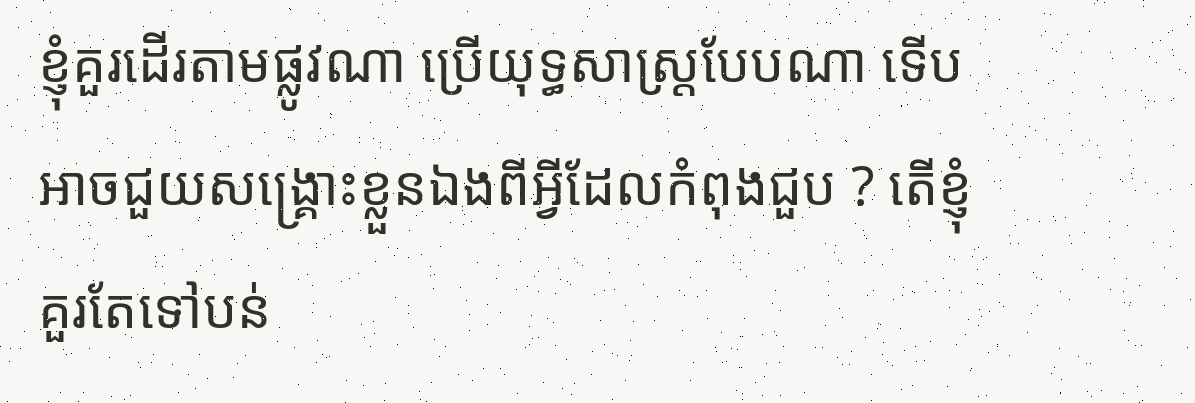ខ្ញុំគួរដើរតាមផ្លូវណា ប្រើយុទ្ធសាស្ត្របែបណា ទើបអាចជួយសង្គ្រោះខ្លួនឯងពីអ្វីដែលកំពុងជួប ? តើខ្ញុំគួរតែទៅបន់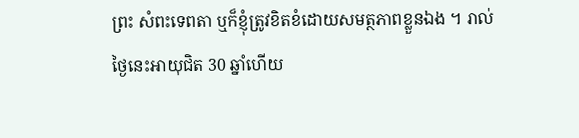ព្រះ សំពះទេពតា ឬក៏ខ្ញុំត្រូវខិតខំដោយសមត្ថភាពខ្លួនឯង ។ រាល់ថ្ងៃនេះអាយុជិត 30 ឆ្នាំហើយ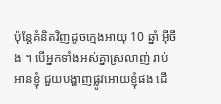ប៉ុន្តែគំនិតវិញដូចក្មេងអាយុ 10 ឆ្នាំ អ៊ីចឹង ។ បើអ្នកទាំងអស់គ្នាស្រលាញ់ រាប់អានខ្ញុំ ជួយបង្ហាញផ្លូវអោយខ្ញុំផង ដើ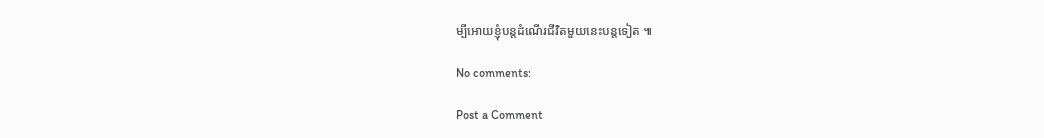ម្បីអោយខ្ញុំបន្តដំណើរជីវិតមួយនេះបន្តទៀត ៕

No comments:

Post a Comment